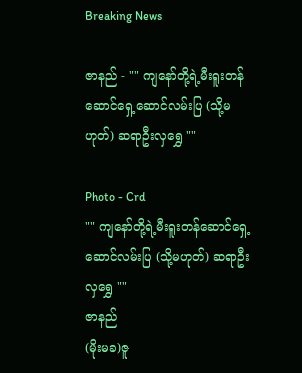Breaking News

ဇာနည် - "" ကျနော်တို့ရဲ့မီးရူးတန်ဆောင်ရှေ့ဆောင်လမ်းပြ (သို့မဟုတ်) ဆရာဦးလှရွှေ ""

Photo - Crd
"" ကျနော်တို့ရဲ့မီးရူးတန်ဆောင်ရှေ့ဆောင်လမ်းပြ (သို့မဟုတ်) ဆရာဦးလှရွှေ ""
ဇာနည်
(မိုးမခ)ဇူ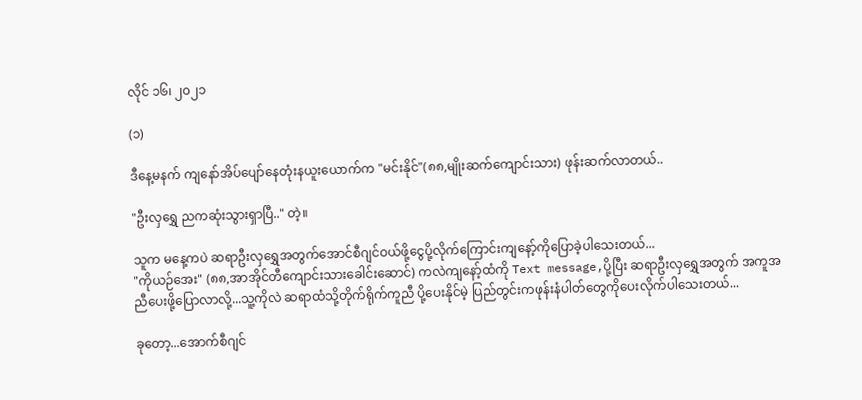လိုင် ၁၆၊ ၂၀၂၁

(၁)

ဒီနေ့မနက် ကျနော်အိပ်ပျော်နေတုံးနယူးယောက်က "မင်းနိုင်"(၈၈,မျိုးဆက်ကျောင်းသား) ဖုန်းဆက်လာတယ်..

"ဦးလှရွှေ ညကဆုံးသွားရှာပြီ.." တဲ့။

သူက မနေ့ကပဲ ဆရာဦးလှရွှေအတွက်အောင်စီဂျင်ဝယ်ဖို့ငွေပို့လိုက်ကြောင်းကျနော့်ကိုပြောခဲ့ပါသေးတယ်...
"ကိုယဉ်အေး" (၈၈,အာအိုင်တီကျောင်းသားခေါင်းဆောင်) ကလဲကျနော့်ထံကို Text message,ပို့ပြီး ဆရာဦးလှရွှေအတွက် အကူအညီပေးဖို့ပြောလာလို့...သူ့ကိုလဲ ဆရာထံသို့တိုက်ရိုက်ကူညီ ပို့ပေးနိုင်မဲ့ ပြည်တွင်းကဖုန်းနံပါတ်တွေကိုပေးလိုက်ပါသေးတယ်...

ခုတော့...အောက်စီဂျင်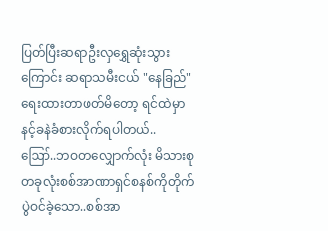ပြတ်ပြီးဆရာဦးလှရွှေဆုံးသွားကြောင်း ဆရာသမီးငယ် "နေခြည်"ရေးထားတာဖတ်မိတော့ ရင်ထဲမှာ နင့်ခနဲခံစားလိုက်ရပါတယ်..
ဪ..ဘဝတလျှောက်လုံး မိသားစုတခုလုံးစစ်အာဏာရှင်စနစ်ကိုတိုက်ပွဲဝင်ခဲ့သော..စစ်အာ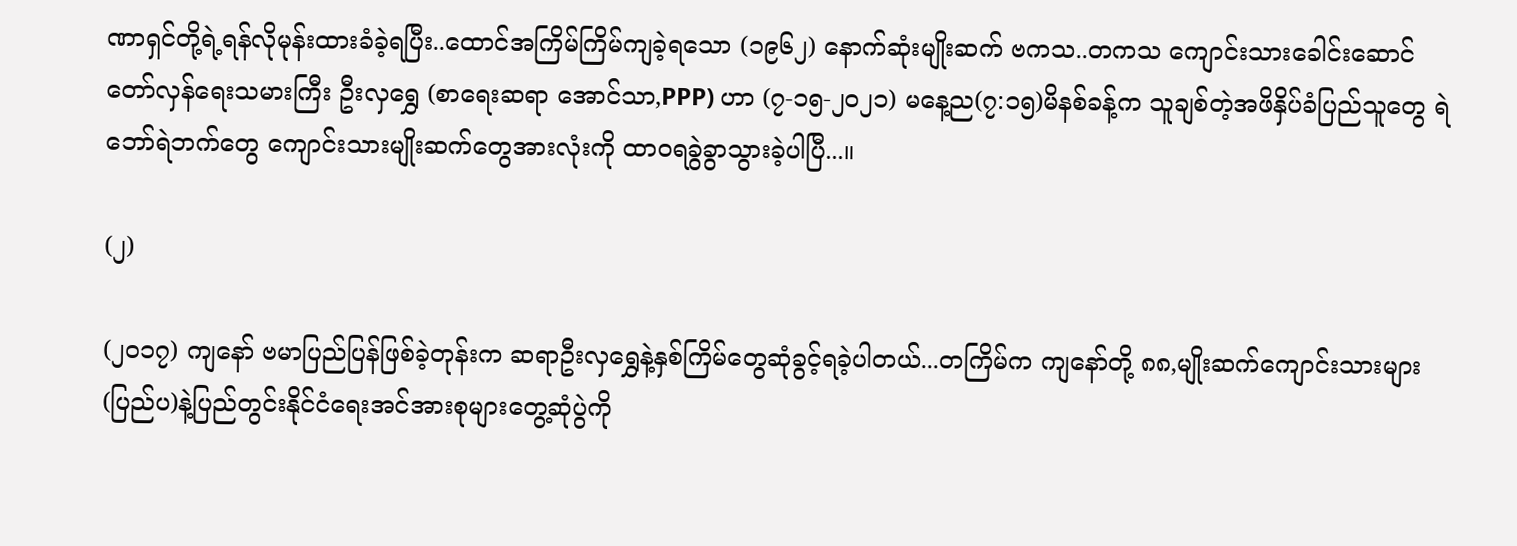ဏာရှင်တို့ရဲ့ရန်လိုမုန်းထားခံခဲ့ရပြီး..ထောင်အကြိမ်ကြိမ်ကျခဲ့ရသော (၁၉၆၂) နောက်ဆုံးမျိုးဆက် ဗကသ..တကသ ကျောင်းသားခေါင်းဆောင် တော်လှန်ရေးသမားကြီး ဦးလှရွှေ (စာရေးဆရာ အောင်သာ,PPP) ဟာ (၇-၁၅-၂၀၂၁) မနေ့ည(၇:၁၅)မိနစ်ခန့်က သူချစ်တဲ့အဖိနှိပ်ခံပြည်သူတွေ ရဲဘော်ရဲဘက်တွေ ကျောင်းသားမျိုးဆက်တွေအားလုံးကို ထာဝရခွဲခွာသွားခဲ့ပါပြီ...။

(၂)

(၂၀၁၇) ကျနော် ဗမာပြည်ပြန်ဖြစ်ခဲ့တုန်းက ဆရာဦးလှရွှေနဲ့နှစ်ကြိမ်တွေဆုံခွင့်ရခဲ့ပါတယ်...တကြိမ်က ကျနော်တို့ ၈၈,မျိုးဆက်ကျောင်းသားများ (ပြည်ပ)နဲ့ပြည်တွင်းနိုင်ငံရေးအင်အားစုများတွေ့ဆုံပွဲကို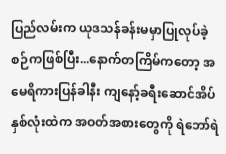ပြည်လမ်းက ယုဒသန်ခန်းမမှာပြုလုပ်ခဲ့စဉ်ကဖြစ်ပြီး...နောက်တကြိမ်ကတော့ အမေရိကားပြန်ခါနီး ကျနော့်ခရီးဆောင်အိပ်နှစ်လုံးထဲက အဝတ်အစားတွေကို ရဲဘော်ရဲ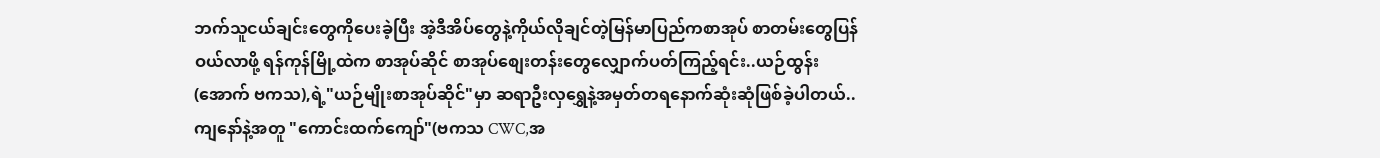ဘက်သူငယ်ချင်းတွေကိုပေးခဲ့ပြီး အဲ့ဒီအိပ်တွေနဲ့ကိုယ်လိုချင်တဲ့မြန်မာပြည်ကစာအုပ် စာတမ်းတွေပြန်ဝယ်လာဖို့ ရန်ကုန်မြို့ထဲက စာအုပ်ဆိုင် စာအုပ်စျေးတန်းတွေလျှောက်ပတ်ကြည့်ရင်း..ယဉ်ထွန်း(အောက် ဗကသ),ရဲ့"ယဉ်မျိုးစာအုပ်ဆိုင်"မှာ ဆရာဦးလှရွှေနဲ့အမှတ်တရနောက်ဆုံးဆုံဖြစ်ခဲ့ပါတယ်..ကျနော်နဲ့အတူ "ကောင်းထက်ကျော်"(ဗကသ CWC,အ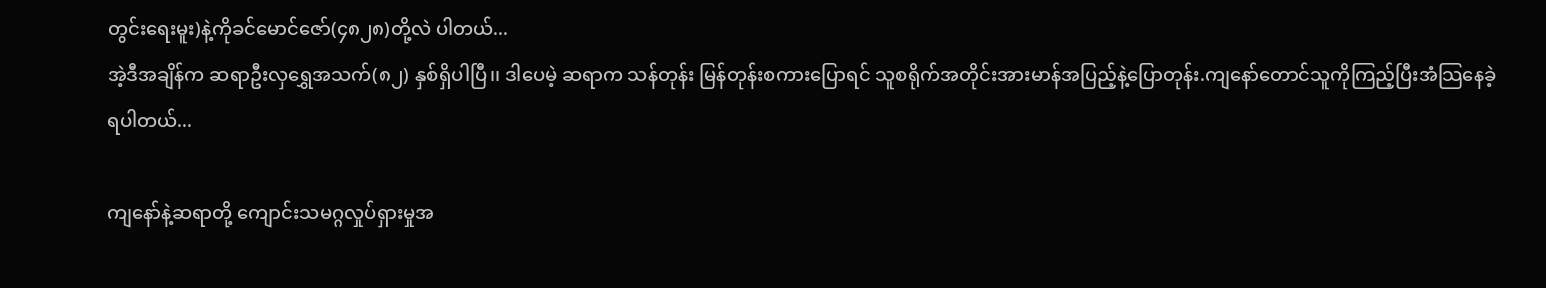တွင်းရေးမူး)နဲ့ကိုခင်မောင်ဇော်(၄၈၂၈)တို့လဲ ပါတယ်...
အဲ့ဒီအချိန်က ဆရာဦးလှရွှေအသက်(၈၂) နှစ်ရှိပါပြီ၊၊ ဒါပေမဲ့ ဆရာက သန်တုန်း မြန်တုန်းစကားပြောရင် သူစရိုက်အတိုင်းအားမာန်အပြည့်နဲ့ပြောတုန်း.ကျနော်တောင်သူကိုကြည့်ပြီးအံသြနေခဲ့ရပါတယ်...

ကျနော်နဲ့ဆရာတို့ ကျောင်းသမဂ္ဂလှုပ်ရှားမှုအ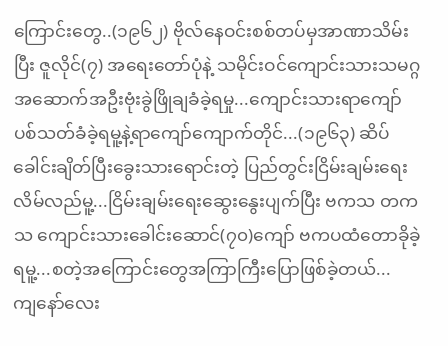ကြောင်းတွေ..(၁၉၆၂) ဗိုလ်နေဝင်းစစ်တပ်မှအာဏာသိမ်းပြီး ဇူလိုင်(၇) အရေးတော်ပုံနဲ့ သမိုင်းဝင်ကျောင်းသားသမဂ္ဂအဆောက်အဦးဗုံးခွဲဖြိုချခံခဲ့ရမှု...ကျောင်းသားရာကျော် ပစ်သတ်ခံခဲ့ရမူ့နဲ့ရာကျော်ကျောက်တိုင်...(၁၉၆၃) ဆိပ်ခေါင်းချိတ်ပြီးခွေးသားရောင်းတဲ့ ပြည်တွင်းငြိမ်းချမ်းရေးလိမ်လည်မူ့...ငြိမ်းချမ်းရေးဆွေးနွေးပျက်ပြီး ဗကသ တကသ ကျောင်းသားခေါင်းဆောင်(၇၀)ကျော် ဗကပထံတောခိုခဲ့ရမူ့...စတဲ့အကြောင်းတွေအကြာကြီးပြောဖြစ်ခဲ့တယ်...
ကျနော်လေး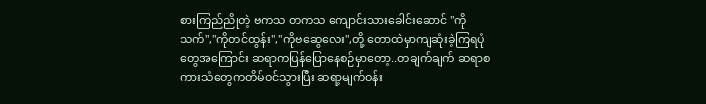စားကြည်ညိုတဲ့ ဗကသ တကသ ကျောင်းသားခေါင်းဆောင် "ကိုသက်","ကိုတင်ထွန်း","ကိုဗဆွေလေး",တို့ တောထဲမှာကျဆုံးခဲ့ကြရပုံတွေအကြောင်း ဆရာကပြန်ပြောနေစဉ်မှာတော့..တချက်ချက် ဆရာစကားသံတွေကတိမ်ဝင်သွားပြီး ဆရာ့မျက်ဝန်း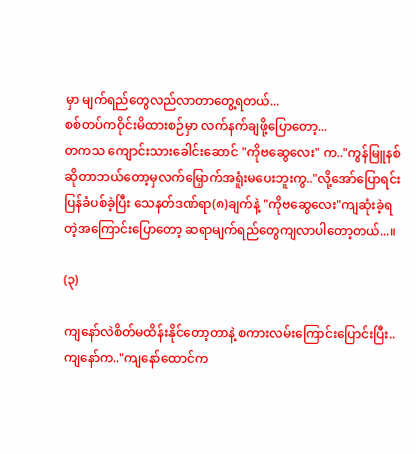မှာ မျက်ရည်တွေလည်လာတာတွေ့ရတယ်...
စစ်တပ်ကဝိုင်းမိထားစဉ်မှာ လက်နက်ချဖို့ပြောတော့...
တကသ ကျောင်းသားခေါင်းဆောင် "ကိုဗဆွေလေး" က.."ကွန်မြူနစ်ဆိုတာဘယ်တော့မှလက်မြှောက်အရူံးမပေးဘူးကွ.."လို့အော်ပြောရင်း ပြန်ခံပစ်ခဲ့ပြီး သေနတ်ဒဏ်ရာ(၈)ချက်နဲ့ "ကိုဗဆွေလေး"ကျဆုံးခဲ့ရတဲ့အကြောင်းပြောတော့ ဆရာမျက်ရည်တွေကျလာပါတော့တယ်...။

(၃)

ကျနော်လဲစိတ်မထိန်းနိုင်တော့တာနဲ့ စကားလမ်းကြောင်းပြောင်းပြီး..
ကျနော်က.."ကျနော်ထောင်က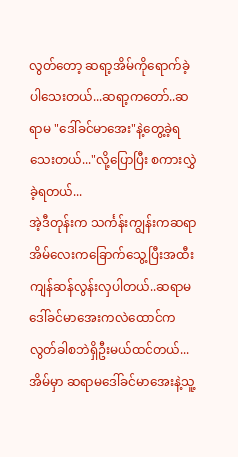လွတ်တော့ ဆရာ့အိမ်ကိုရောက်ခဲ့ပါသေးတယ်...ဆရာ့ကတော်..ဆရာမ "ဒေါ်ခင်မာအေး"နဲ့တွေ့ခဲ့ရသေးတယ်..."လို့ပြောပြီး စကားလွှဲခဲ့ရတယ်...
အဲ့ဒီတုန်းက သင်္ကန်းကျွန်းကဆရာအိမ်လေးကခြောက်သွေ့ပြီးအထီးကျန်ဆန်လွန်းလှပါတယ်..ဆရာမဒေါ်ခင်မာအေးကလဲထောင်ကလွတ်ခါစဘဲရှိဦးမယ်ထင်တယ်...အိမ်မှာ ဆရာမဒေါ်ခင်မာအေးနဲ့သူ့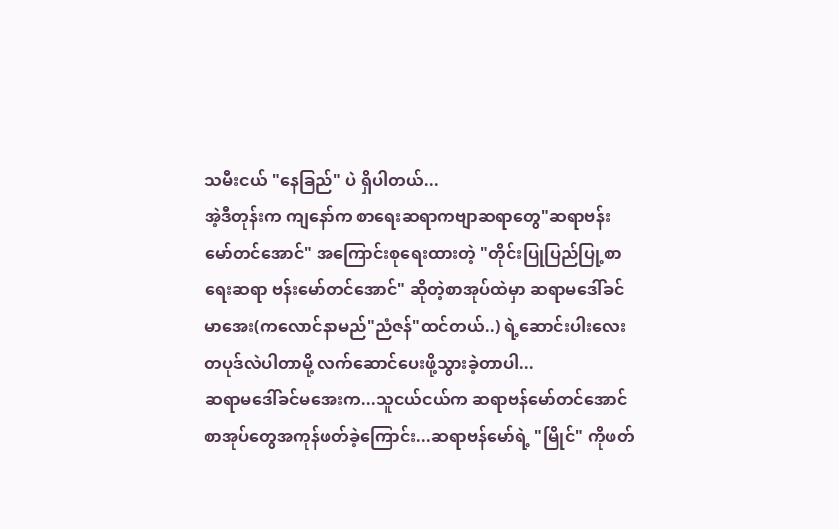သမီးငယ် "နေခြည်" ပဲ ရှိပါတယ်...
အဲ့ဒီတုန်းက ကျနော်က စာရေးဆရာကဗျာဆရာတွေ"ဆရာဗန်းမော်တင်အောင်" အကြောင်းစုရေးထားတဲ့ "တိုင်းပြုပြည်ပြု့စာရေးဆရာ ဗန်းမော်တင်အောင်" ဆိုတဲ့စာအုပ်ထဲမှာ ဆရာမဒေါ်ခင်မာအေး(ကလောင်နာမည်"ညံဇန်"ထင်တယ်..) ရဲ့ဆောင်းပါးလေးတပုဒ်လဲပါတာမို့ လက်ဆောင်ပေးဖို့သွားခဲ့တာပါ...
ဆရာမဒေါ်ခင်မအေးက...သူငယ်ငယ်က ဆရာဗန်မော်တင်အောင်စာအုပ်တွေအကုန်ဖတ်ခဲ့ကြောင်း...ဆရာဗန်မော်ရဲ့ "မြိုင်" ကိုဖတ်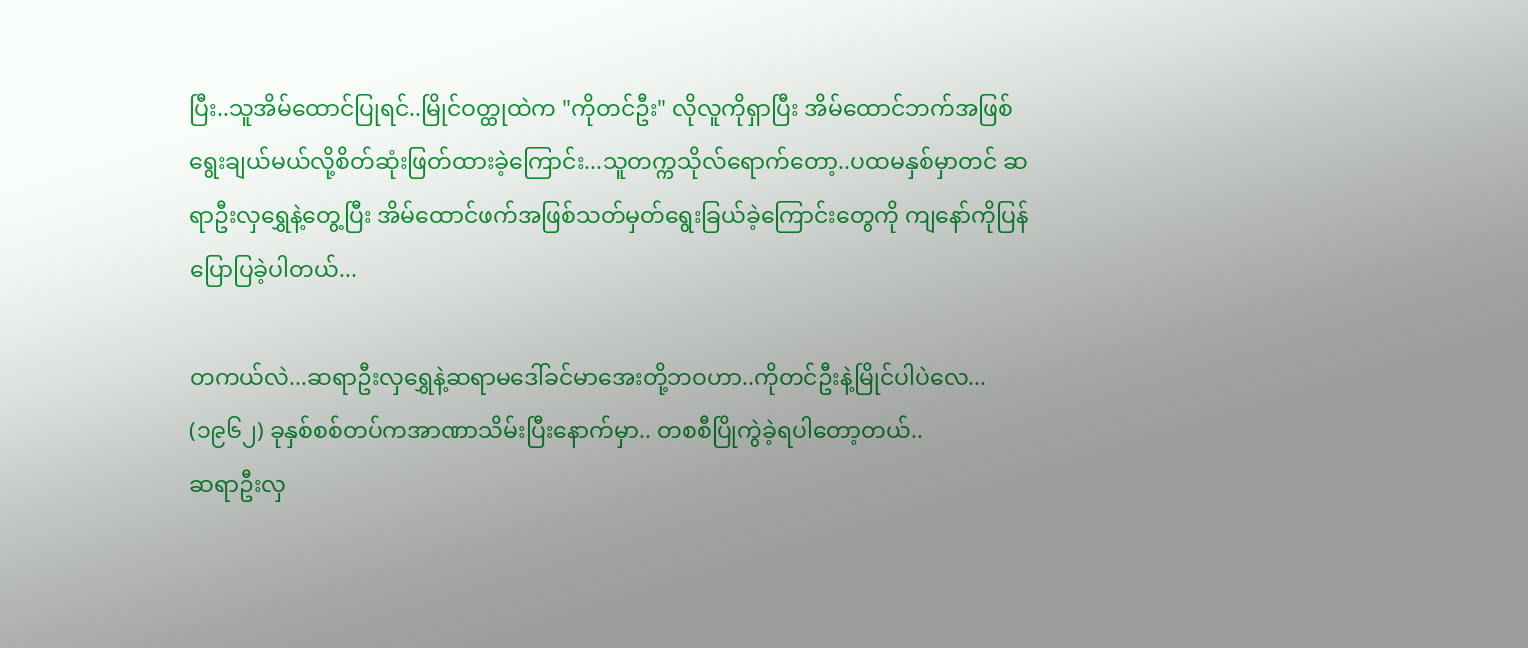ပြီး..သူအိမ်ထောင်ပြုရင်..မြိုင်ဝတ္ထုထဲက "ကိုတင်ဦး" လိုလူကိုရှာပြီး အိမ်ထောင်ဘက်အဖြစ်ရွေးချယ်မယ်လို့စိတ်ဆုံးဖြတ်ထားခဲ့ကြောင်း...သူတက္ကသိုလ်ရောက်တော့..ပထမနှစ်မှာတင် ဆရာဦးလှရွှေနဲ့တွေ့ပြီး အိမ်ထောင်ဖက်အဖြစ်သတ်မှတ်ရွေးခြယ်ခဲ့ကြောင်းတွေကို ကျနော်ကိုပြန်ပြောပြခဲ့ပါတယ်...

တကယ်လဲ...ဆရာဦးလှရွှေနဲ့ဆရာမဒေါ်ခင်မာအေးတို့ဘဝဟာ..ကိုတင်ဦးနဲ့မြိုင်ပါပဲလေ...
(၁၉၆၂) ခုနှစ်စစ်တပ်ကအာဏာသိမ်းပြီးနောက်မှာ.. တစစီပြိုကွဲခဲ့ရပါတော့တယ်..
ဆရာဦးလှ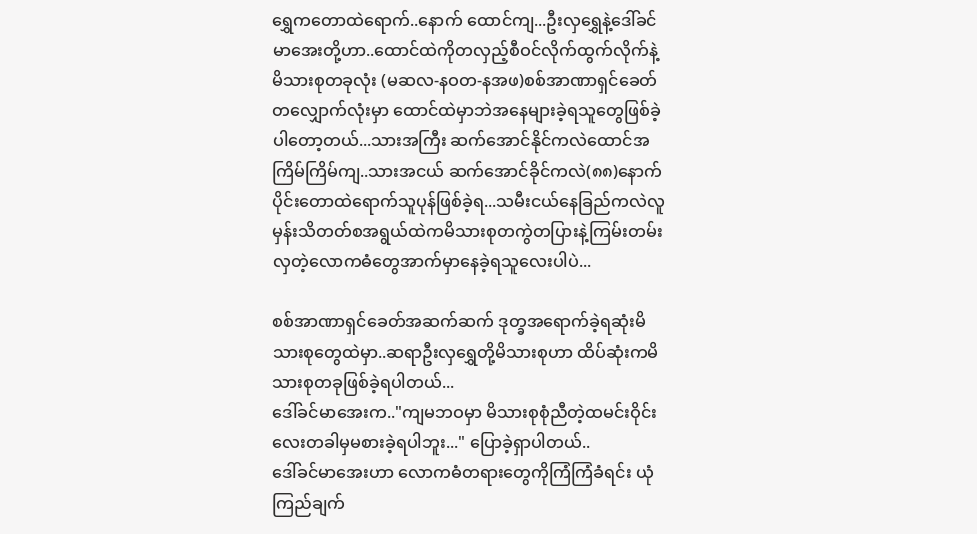ရွှေကတောထဲရောက်..နောက် ထောင်ကျ...ဦးလှရွှေနဲ့ဒေါ်ခင်မာအေးတို့ဟာ..ထောင်ထဲကိုတလှည့်စီဝင်လိုက်ထွက်လိုက်နဲ့မိသားစုတခုလုံး (မဆလ-နဝတ-နအဖ)စစ်အာဏာရှင်ခေတ်တလျှောက်လုံးမှာ ထောင်ထဲမှာဘဲအနေများခဲ့ရသူတွေဖြစ်ခဲ့ပါတော့တယ်...သားအကြီး ဆက်အောင်နိုင်ကလဲထောင်အကြိမ်ကြိမ်ကျ..သားအငယ် ဆက်အောင်ခိုင်ကလဲ(၈၈)နောက်ပိုင်းတောထဲရောက်သူပုန်ဖြစ်ခဲ့ရ...သမီးငယ်နေခြည်ကလဲလူမှန်းသိတတ်စအရွယ်ထဲကမိသားစုတကွဲတပြားနဲ့ကြမ်းတမ်းလှတဲ့လောကဓံတွေအာက်မှာနေခဲ့ရသူလေးပါပဲ...

စစ်အာဏာရှင်ခေတ်အဆက်ဆက် ဒုတ္ခအရောက်ခဲ့ရဆုံးမိသားစုတွေထဲမှာ..ဆရာဦးလှရွှေတို့မိသားစုဟာ ထိပ်ဆုံးကမိသားစုတခုဖြစ်ခဲ့ရပါတယ်...
ဒေါ်ခင်မာအေးက.."ကျမဘဝမှာ မိသားစုစုံညီတဲ့ထမင်းဝိုင်းလေးတခါမှမစားခဲ့ရပါဘူး..." ပြောခဲ့ရှာပါတယ်..
ဒေါ်ခင်မာအေးဟာ လောကဓံတရားတွေကိုကြံကြံခံရင်း ယုံကြည်ချက်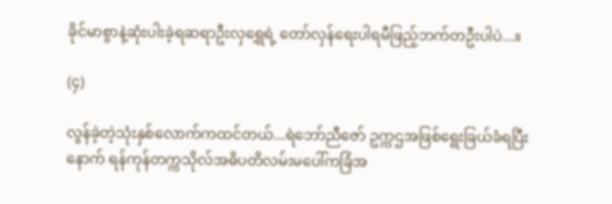ခိုင်မာစွာနဲ့ဆုံးပါးခဲ့ရဆရာဦးလှရွှေရဲ့ တော်လှန်ရေးပါရမီဖြည့်ဘက်တဦးပါပဲ...။

(၄)

လွန်ခဲ့တဲ့သုံးနှစ်လောက်ကထင်တယ်...ရဲဘော်ညီဇော် ဥက္ကဌအဖြစ်ရွေးခြယ်ခံရပြီးနောက် ရန်ကုန်တက္ကသိုလ်အဓိပတိလမ်းမပေါ်ကခြံအ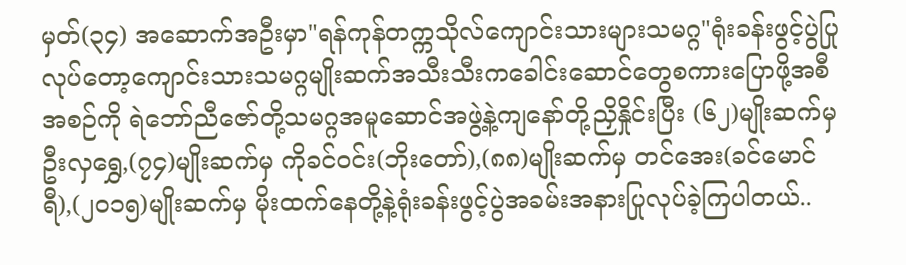မှတ်(၃၄) အဆောက်အဦးမှာ"ရန်ကုန်တက္ကသိုလ်ကျောင်းသားများသမဂ္ဂ"ရုံးခန်းဖွင့်ပွဲပြုလုပ်တော့ကျောင်းသားသမဂ္ဂမျိုးဆက်အသီးသီးကခေါင်းဆောင်တွေစကားပြောဖို့အစီအစဉ်ကို ရဲဘော်ညီဇော်တို့သမဂ္ဂအမူဆောင်အဖွဲ့နဲ့ကျနော်တို့ညှိနှိုင်းပြီး (၆၂)မျိုးဆက်မှ ဦးလှရွှေ,(၇၄)မျိုးဆက်မှ ကိုခင်ဝင်း(ဘိုးတော်),(၈၈)မျိုးဆက်မှ တင်အေး(ခင်မောင်ရီ),(၂၀၁၅)မျိုးဆက်မှ မိုးထက်နေတို့နဲ့ရုံးခန်းဖွင့်ပွဲအခမ်းအနားပြုလုပ်ခဲ့ကြပါတယ်..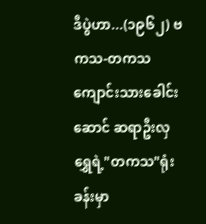ဒီပွဲဟာ...(၁၉၆၂) ဗကသ-တကသ ကျောင်းသားခေါင်းဆောင် ဆရာဦးလှရွှေရဲ့"တကသ"ရုံးခန်းမှာ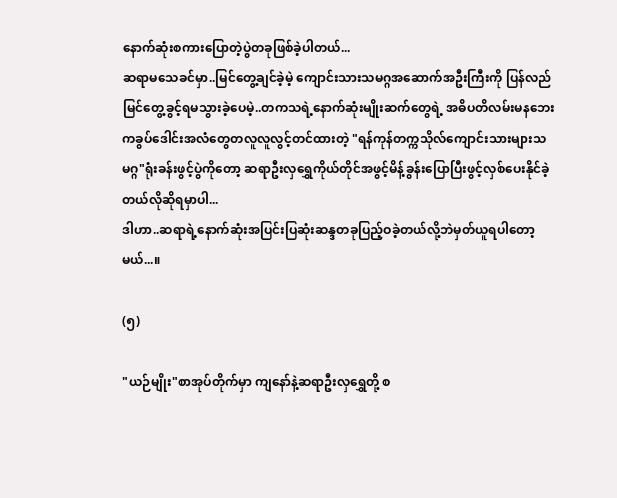နောက်ဆုံးစကားပြောတဲ့ပွဲတခုဖြစ်ခဲ့ပါတယ်...
ဆရာမသေခင်မှာ..မြင်တွေ့ချင်ခဲ့မဲ့ ကျောင်းသားသမဂ္ဂအဆောက်အဦးကြီးကို ပြန်လည်မြင်တွေ့ခွင့်ရမသွားခဲ့ပေမဲ့..တကသရဲ့နောက်ဆုံးမျိုးဆက်တွေရဲ့ အဓိပတိလမ်းမနဘေးကခွပ်ဒေါင်းအလံတွေတလူလူလွင့်တင်ထားတဲ့ "ရန်ကုန်တက္ကသိုလ်ကျောင်းသားများသမဂ္ဂ"ရုံးခန်းဖွင့်ပွဲကိုတော့ ဆရာဦးလှရွှေကိုယ်တိုင်အဖွင့်မိန့်ခွန်းပြောပြီးဖွင့်လှစ်ပေးနိုင်ခဲ့တယ်လိုဆိုရမှာပါ...
ဒါဟာ..ဆရာရဲ့နောက်ဆုံးအပြင်းပြဆုံးဆန္ဒတခုပြည့်ဝခဲ့တယ်လို့ဘဲမှတ်ယူရပါတော့မယ်...။

(၅)

"ယဉ်မျိုး"စာအုပ်တိုက်မှာ ကျနော်နဲ့ဆရာဦးလှရွှေတို့ စ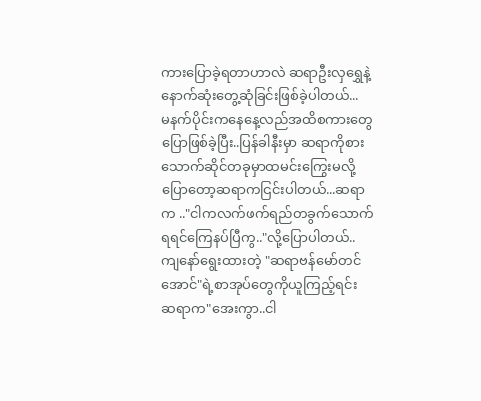ကားပြောခဲ့ရတာဟာလဲ ဆရာဦးလှရွှေနဲ့ နောက်ဆုံးတွေ့ဆုံခြင်းဖြစ်ခဲ့ပါတယ်...
မနက်ပိုင်းကနေနေ့လည်အထိစကားတွေပြောဖြစ်ခဲ့ပြီး..ပြန်ခါနီးမှာ ဆရာကိုစားသောက်ဆိုင်တခုမှာထမင်းကြွေးမလို့ပြောတော့ဆရာကငြင်းပါတယ်...ဆရာက .."ငါကလက်ဖက်ရည်တခွက်သောက်ရရင်ကြေနပ်ပြီကွ.."လို့ပြောပါတယ်..
ကျနော်ရွေးထားတဲ့ "ဆရာဗန်မော်တင်အောင်"ရဲ့စာအုပ်တွေကိုယူကြည့်ရင်း ဆရာက"အေးကွာ..ငါ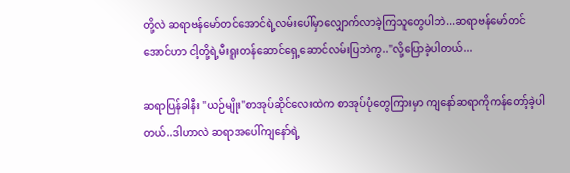တို့လဲ ဆရာဗန်မော်တင်အောင်ရဲ့လမ်းပေါ်မှာလျှောက်လာခဲ့ကြသူတွေပါဘဲ...ဆရာဗန်မော်တင်အောင်ဟာ ငါ့တို့ရဲ့မီးရူးတန်ဆောင်ရှေ့ဆောင်လမ်းပြဘဲကွ.."လို့ပြောခဲ့ပါတယ်...

ဆရာပြန်ခါနီး "ယဉ်မျိုး"စာအုပ်ဆိုင်လေးထဲက စာအုပ်ပုံတွေကြားမှာ ကျနော်ဆရာကိုကန်တော့်ခဲ့ပါတယ်..ဒါဟာလဲ ဆရာအပေါ်ကျနော်ရဲ့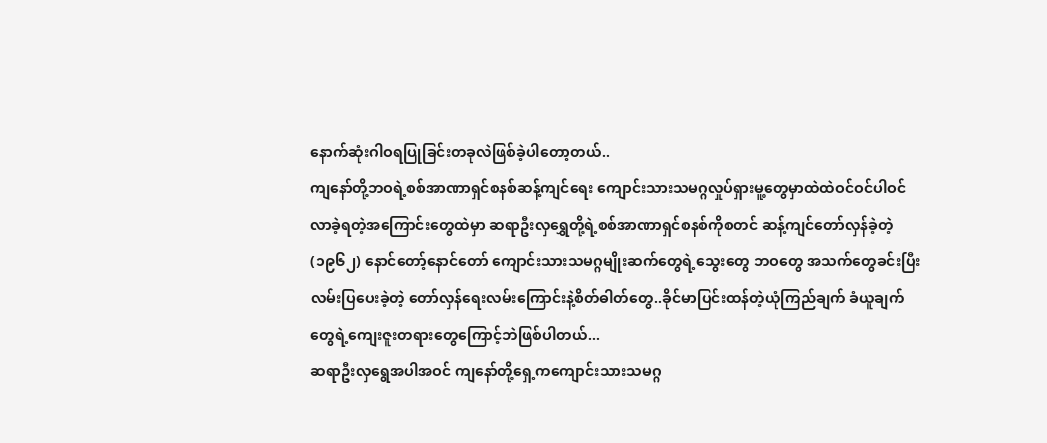နောက်ဆုံးဂါဝရပြုခြင်းတခုလဲဖြစ်ခဲ့ပါတော့တယ်..
ကျနော်တို့ဘဝရဲ့စစ်အာဏာရှင်စနစ်ဆန့်ကျင်ရေး ကျောင်းသားသမဂ္ဂလှုပ်ရှားမူ့တွေမှာထဲထဲဝင်ဝင်ပါဝင်လာခဲ့ရတဲ့အကြောင်းတွေထဲမှာ ဆရာဦးလှရွှေတို့ရဲ့စစ်အာဏာရှင်စနစ်ကိုစတင် ဆန့်ကျင်တော်လှန်ခဲ့တဲ့ (၁၉၆၂) နောင်တော့်နောင်တော် ကျောင်းသားသမဂ္ဂမျိုးဆက်တွေရဲ့သွေးတွေ ဘဝတွေ အသက်တွေခင်းပြီး လမ်းပြပေးခဲ့တဲ့ တော်လှန်ရေးလမ်းကြောင်းနဲ့စိတ်ဓါတ်တွေ..ခိုင်မာပြင်းထန်တဲ့ယုံကြည်ချက် ခံယူချက်တွေရဲ့ကျေးဇူးတရားတွေကြောင့်ဘဲဖြစ်ပါတယ်...
ဆရာဦးလှရွေအပါအဝင် ကျနော်တို့ရှေ့ကကျောင်းသားသမဂ္ဂ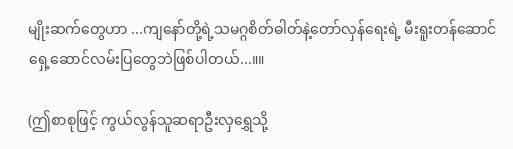မျိုးဆက်တွေဟာ ...ကျနော်တို့ရဲ့သမဂ္ဂစိတ်ဓါတ်နဲ့တော်လှန်ရေးရဲ့ မီးရူးတန်ဆောင်ရှေ့ဆောင်လမ်းပြတွေဘဲဖြစ်ပါတယ်...။။

(ဤစာစုဖြင့် ကွယ်လွန်သူဆရာဦးလှရွှေသို့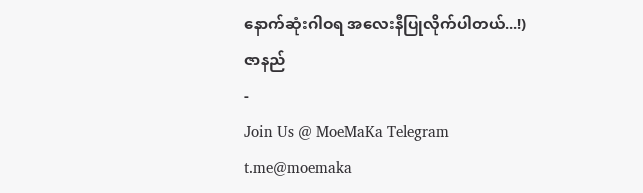နောက်ဆုံးဂါဝရ အလေးနီပြုလိုက်ပါတယ်...!)
ဇာနည်
-
Join Us @ MoeMaKa Telegram
t.me@moemaka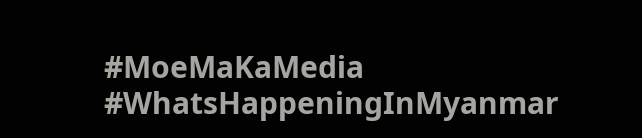#MoeMaKaMedia
#WhatsHappeningInMyanmar